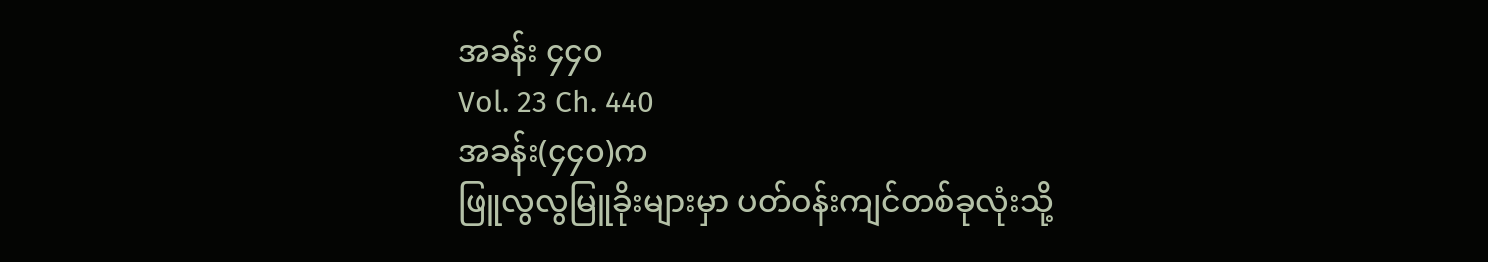အခန်း ၄၄၀
Vol. 23 Ch. 440
အခန်း(၄၄၀)က
ဖြူလွလွမြူခိုးများမှာ ပတ်ဝန်းကျင်တစ်ခုလုံးသို့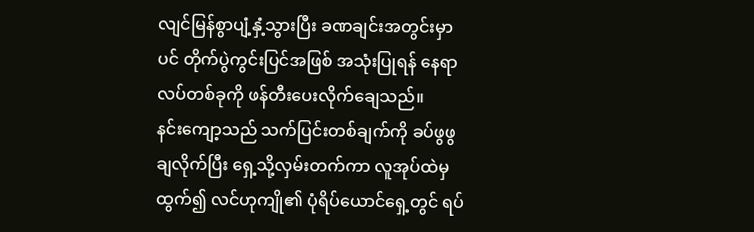လျင်မြန်စွာပျံ့နှံ့သွားပြီး ခဏချင်းအတွင်းမှာပင် တိုက်ပွဲကွင်းပြင်အဖြစ် အသုံးပြုရန် နေရာလပ်တစ်ခုကို ဖန်တီးပေးလိုက်ချေသည်။
နင်းကျော့သည် သက်ပြင်းတစ်ချက်ကို ခပ်ဖွဖွချလိုက်ပြီး ရှေ့သို့လှမ်းတက်ကာ လူအုပ်ထဲမှထွက်၍ လင်ဟုကျို၏ ပုံရိပ်ယောင်ရှေ့တွင် ရပ်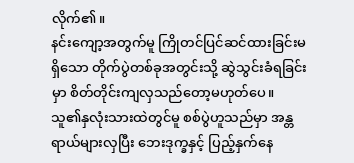လိုက်၏။
နင်းကျော့အတွက်မူ ကြိုတင်ပြင်ဆင်ထားခြင်းမရှိသော တိုက်ပွဲတစ်ခုအတွင်းသို့ ဆွဲသွင်းခံရခြင်းမှာ စိတ်တိုင်းကျလှသည်တော့မဟုတ်ပေ။
သူ၏နှလုံးသားထဲတွင်မူ စစ်ပွဲဟူသည်မှာ အန္တရာယ်များလှပြီး ဘေးဒုက္ခနှင့် ပြည့်နှက်နေ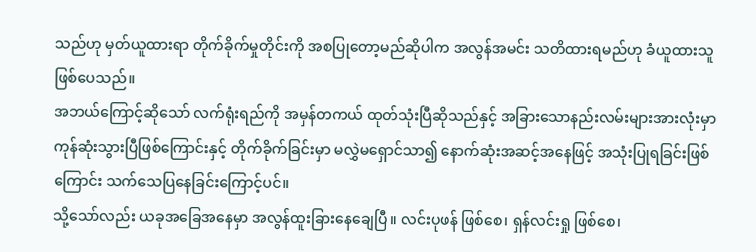သည်ဟု မှတ်ယူထားရာ တိုက်ခိုက်မှုတိုင်းကို အစပြုတော့မည်ဆိုပါက အလွန်အမင်း သတိထားရမည်ဟု ခံယူထားသူဖြစ်ပေသည်။
အဘယ်ကြောင့်ဆိုသော် လက်ရုံးရည်ကို အမှန်တကယ် ထုတ်သုံးပြီဆိုသည်နှင့် အခြားသောနည်းလမ်းများအားလုံးမှာ ကုန်ဆုံးသွားပြီဖြစ်ကြောင်းနှင့် တိုက်ခိုက်ခြင်းမှာ မလွှဲမရှောင်သာ၍ နောက်ဆုံးအဆင့်အနေဖြင့် အသုံးပြုရခြင်းဖြစ်ကြောင်း သက်သေပြနေခြင်းကြောင့်ပင်။
သို့သော်လည်း ယခုအခြေအနေမှာ အလွန်ထူးခြားနေချေပြီ။ လင်းပုဖန် ဖြစ်စေ၊ ရှန်လင်းရှု ဖြစ်စေ၊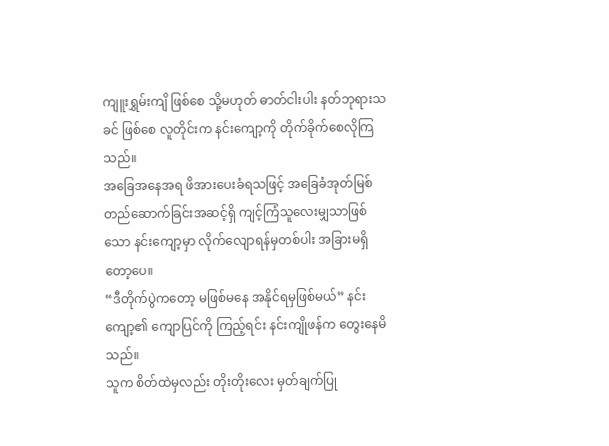ကျူးရွှမ်းကျိ ဖြစ်စေ သို့မဟုတ် ဓာတ်ငါးပါး နတ်ဘုရားသခင် ဖြစ်စေ လူတိုင်းက နင်းကျော့ကို တိုက်ခိုက်စေလိုကြသည်။
အခြေအနေအရ ဖိအားပေးခံရသဖြင့် အခြေခံအုတ်မြစ်တည်ဆောက်ခြင်းအဆင့်ရှိ ကျင့်ကြံသူလေးမျှသာဖြစ်သော နင်းကျော့မှာ လိုက်လျောရန်မှတစ်ပါး အခြားမရှိတော့ပေ။
“ဒီတိုက်ပွဲကတော့ မဖြစ်မနေ အနိုင်ရမှဖြစ်မယ်” နင်းကျော့၏ ကျောပြင်ကို ကြည့်ရင်း နင်းကျိုဖန်က တွေးနေမိသည်။
သူက စိတ်ထဲမှလည်း တိုးတိုးလေး မှတ်ချက်ပြု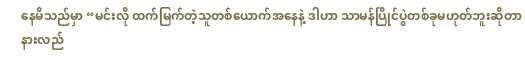နေမိသည်မှာ “မင်းလို ထက်မြက်တဲ့သူတစ်ယောက်အနေနဲ့ ဒါဟာ သာမန်ပြိုင်ပွဲတစ်ခုမဟုတ်ဘူးဆိုတာ နားလည်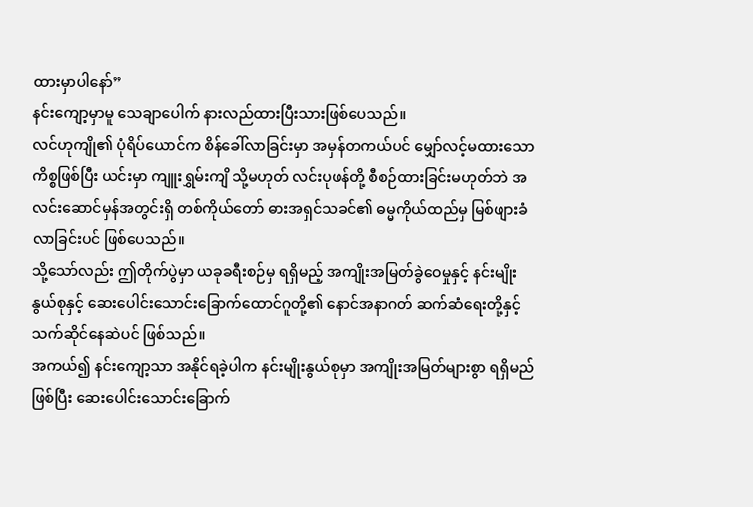ထားမှာပါနော်”
နင်းကျော့မှာမူ သေချာပေါက် နားလည်ထားပြီးသားဖြစ်ပေသည်။
လင်ဟုကျို၏ ပုံရိပ်ယောင်က စိန်ခေါ်လာခြင်းမှာ အမှန်တကယ်ပင် မျှော်လင့်မထားသောကိစ္စဖြစ်ပြီး ယင်းမှာ ကျူးရွှမ်းကျိ သို့မဟုတ် လင်းပုဖန်တို့ စီစဉ်ထားခြင်းမဟုတ်ဘဲ အလင်းဆောင်မှန်အတွင်းရှိ တစ်ကိုယ်တော် ဓားအရှင်သခင်၏ ဓမ္မကိုယ်ထည်မှ မြစ်ဖျားခံလာခြင်းပင် ဖြစ်ပေသည်။
သို့သော်လည်း ဤတိုက်ပွဲမှာ ယခုခရီးစဉ်မှ ရရှိမည့် အကျိုးအမြတ်ခွဲဝေမှုနှင့် နင်းမျိုးနွယ်စုနှင့် ဆေးပေါင်းသောင်းခြောက်ထောင်ဂူတို့၏ နောင်အနာဂတ် ဆက်ဆံရေးတို့နှင့် သက်ဆိုင်နေဆဲပင် ဖြစ်သည်။
အကယ်၍ နင်းကျော့သာ အနိုင်ရခဲ့ပါက နင်းမျိုးနွယ်စုမှာ အကျိုးအမြတ်များစွာ ရရှိမည်ဖြစ်ပြီး ဆေးပေါင်းသောင်းခြောက်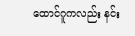ထောင်ဂူကလည်း နင်း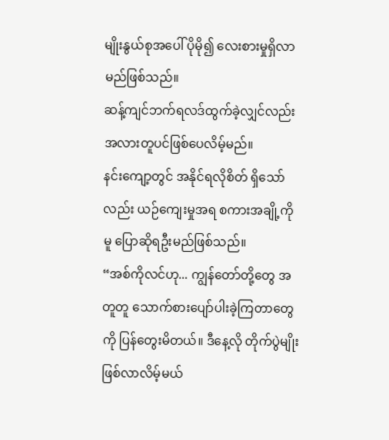မျိုးနွယ်စုအပေါ် ပိုမို၍ လေးစားမှုရှိလာမည်ဖြစ်သည်။
ဆန့်ကျင်ဘက်ရလဒ်ထွက်ခဲ့လျှင်လည်း အလားတူပင်ဖြစ်ပေလိမ့်မည်။
နင်းကျော့တွင် အနိုင်ရလိုစိတ် ရှိသော်လည်း ယဉ်ကျေးမှုအရ စကားအချို့ကိုမူ ပြောဆိုရဦးမည်ဖြစ်သည်။
“အစ်ကိုလင်ဟု... ကျွန်တော်တို့တွေ အတူတူ သောက်စားပျော်ပါးခဲ့ကြတာတွေကို ပြန်တွေးမိတယ်။ ဒီနေ့လို တိုက်ပွဲမျိုး ဖြစ်လာလိမ့်မယ်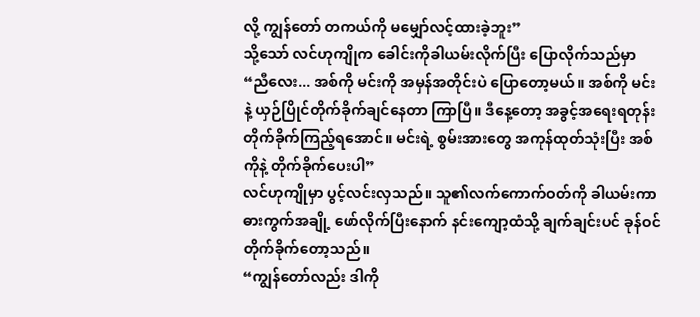လို့ ကျွန်တော် တကယ်ကို မမျှော်လင့်ထားခဲ့ဘူး”
သို့သော် လင်ဟုကျိုက ခေါင်းကိုခါယမ်းလိုက်ပြီး ပြောလိုက်သည်မှာ
“ညီလေး... အစ်ကို မင်းကို အမှန်အတိုင်းပဲ ပြောတော့မယ်။ အစ်ကို မင်းနဲ့ ယှဉ်ပြိုင်တိုက်ခိုက်ချင်နေတာ ကြာပြီ။ ဒီနေ့တော့ အခွင့်အရေးရတုန်း တိုက်ခိုက်ကြည့်ရအောင်။ မင်းရဲ့ စွမ်းအားတွေ အကုန်ထုတ်သုံးပြီး အစ်ကိုနဲ့ တိုက်ခိုက်ပေးပါ”
လင်ဟုကျိုမှာ ပွင့်လင်းလှသည်။ သူ၏လက်ကောက်ဝတ်ကို ခါယမ်းကာ ဓားကွက်အချို့ ဖော်လိုက်ပြီးနောက် နင်းကျော့ထံသို့ ချက်ချင်းပင် ခုန်ဝင်တိုက်ခိုက်တော့သည်။
“ကျွန်တော်လည်း ဒါကို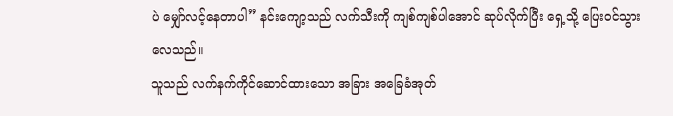ပဲ မျှော်လင့်နေတာပါ” နင်းကျော့သည် လက်သီးကို ကျစ်ကျစ်ပါအောင် ဆုပ်လိုက်ပြီး ရှေ့သို့ ပြေးဝင်သွားလေသည်။
သူသည် လက်နက်ကိုင်ဆောင်ထားသော အခြား အခြေခံအုတ်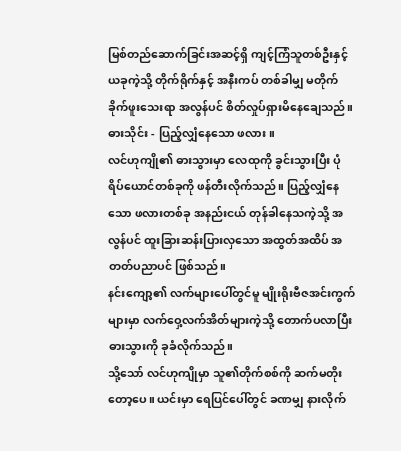မြစ်တည်ဆောက်ခြင်းအဆင့်ရှိ ကျင့်ကြံသူတစ်ဦးနှင့် ယခုကဲ့သို့ တိုက်ရိုက်နှင့် အနီးကပ် တစ်ခါမျှ မတိုက်ခိုက်ဖူးသေးရာ အလွန်ပင် စိတ်လှုပ်ရှားမိနေချေသည်။
ဓားသိုင်း - ပြည့်လျှံနေသော ဖလား။
လင်ဟုကျို၏ ဓားသွားမှာ လေထုကို ခွင်းသွားပြီး ပုံရိပ်ယောင်တစ်ခုကို ဖန်တီးလိုက်သည်။ ပြည့်လျှံနေသော ဖလားတစ်ခု အနည်းငယ် တုန်ခါနေသကဲ့သို့ အလွန်ပင် ထူးခြားဆန်းပြားလှသော အထွတ်အထိပ် အတတ်ပညာပင် ဖြစ်သည်။
နင်းကျော့၏ လက်များပေါ်တွင်မူ မျိုးရိုးဗီဇအင်းကွက်များမှာ လက်ဝှေ့လက်အိတ်များကဲ့သို့ တောက်ပလာပြီး ဓားသွားကို ခုခံလိုက်သည်။
သို့သော် လင်ဟုကျိုမှာ သူ၏တိုက်စစ်ကို ဆက်မတိုးတော့ပေ။ ယင်းမှာ ရေပြင်ပေါ်တွင် ခဏမျှ နားလိုက်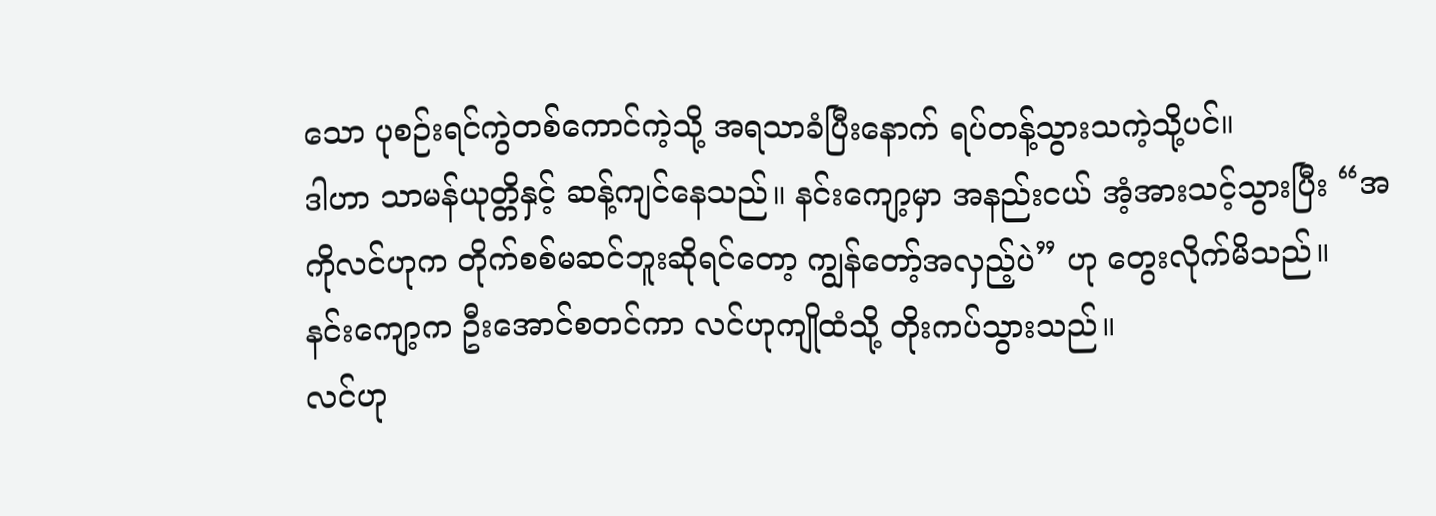သော ပုစဉ်းရင်ကွဲတစ်ကောင်ကဲ့သို့ အရသာခံပြီးနောက် ရပ်တန့်သွားသကဲ့သို့ပင်။
ဒါဟာ သာမန်ယုတ္တိနှင့် ဆန့်ကျင်နေသည်။ နင်းကျော့မှာ အနည်းငယ် အံ့အားသင့်သွားပြီး “အကိုလင်ဟုက တိုက်စစ်မဆင်ဘူးဆိုရင်တော့ ကျွန်တော့်အလှည့်ပဲ” ဟု တွေးလိုက်မိသည်။
နင်းကျော့က ဦးအောင်စတင်ကာ လင်ဟုကျိုထံသို့ တိုးကပ်သွားသည်။
လင်ဟု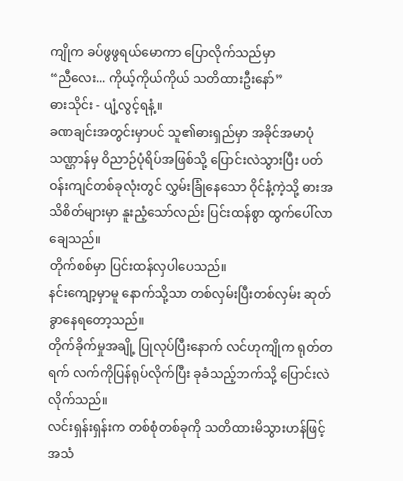ကျိုက ခပ်ဖွဖွရယ်မောကာ ပြောလိုက်သည်မှာ
“ညီလေး... ကိုယ့်ကိုယ်ကိုယ် သတိထားဦးနော်”
ဓားသိုင်း - ပျံ့လွင့်ရနံ့။
ခဏချင်းအတွင်းမှာပင် သူ၏ဓားရှည်မှာ အခိုင်အမာပုံသဏ္ဌာန်မှ ဝိညာဉ်ပုံရိပ်အဖြစ်သို့ ပြောင်းလဲသွားပြီး ပတ်ဝန်းကျင်တစ်ခုလုံးတွင် လွှမ်းခြုံနေသော ဝိုင်နံ့ကဲ့သို့ ဓားအသိစိတ်များမှာ နူးညံ့သော်လည်း ပြင်းထန်စွာ ထွက်ပေါ်လာချေသည်။
တိုက်စစ်မှာ ပြင်းထန်လှပါပေသည်။
နင်းကျော့မှာမူ နောက်သို့သာ တစ်လှမ်းပြီးတစ်လှမ်း ဆုတ်ခွာနေရတော့သည်။
တိုက်ခိုက်မှုအချို့ ပြုလုပ်ပြီးနောက် လင်ဟုကျိုက ရုတ်တရက် လက်ကိုပြန်ရုပ်လိုက်ပြီး ခုခံသည့်ဘက်သို့ ပြောင်းလဲလိုက်သည်။
လင်းရှန်းရှန်းက တစ်စုံတစ်ခုကို သတိထားမိသွားဟန်ဖြင့် အသံ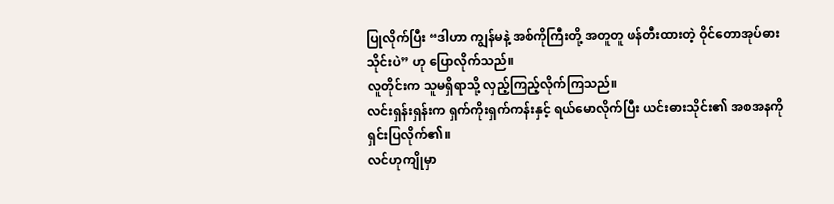ပြုလိုက်ပြီး “ဒါဟာ ကျွန်မနဲ့ အစ်ကိုကြီးတို့ အတူတူ ဖန်တီးထားတဲ့ ဝိုင်တောအုပ်ဓားသိုင်းပဲ” ဟု ပြောလိုက်သည်။
လူတိုင်းက သူမရှိရာသို့ လှည့်ကြည့်လိုက်ကြသည်။
လင်းရှန်းရှန်းက ရှက်ကိုးရှက်ကန်းနှင့် ရယ်မောလိုက်ပြီး ယင်းဓားသိုင်း၏ အစအနကို ရှင်းပြလိုက်၏။
လင်ဟုကျိုမှာ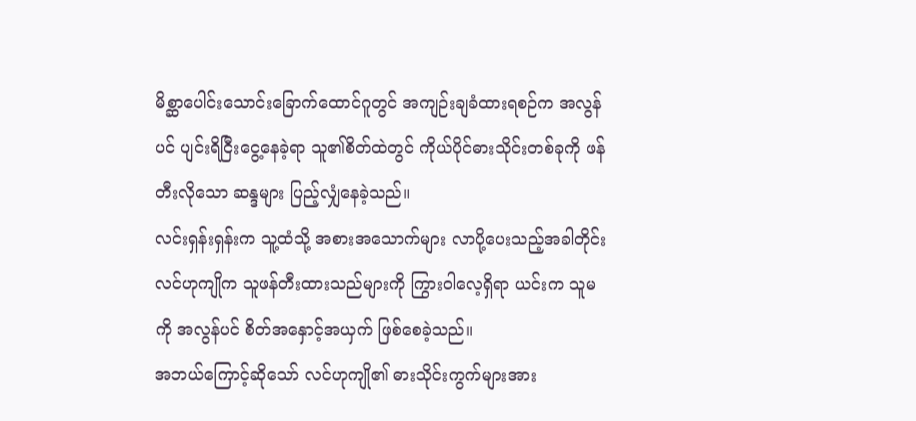မိစ္ဆာပေါင်းသောင်းခြောက်ထောင်ဂူတွင် အကျဉ်းချခံထားရစဉ်က အလွန်ပင် ပျင်းရိငြီးငွေ့နေခဲ့ရာ သူ၏စိတ်ထဲတွင် ကိုယ်ပိုင်ဓားသိုင်းတစ်ခုကို ဖန်တီးလိုသော ဆန္ဒများ ပြည့်လျှံနေခဲ့သည်။
လင်းရှန်းရှန်းက သူ့ထံသို့ အစားအသောက်များ လာပို့ပေးသည့်အခါတိုင်း လင်ဟုကျိုက သူဖန်တီးထားသည်များကို ကြွားဝါလေ့ရှိရာ ယင်းက သူမကို အလွန်ပင် စိတ်အနှောင့်အယှက် ဖြစ်စေခဲ့သည်။
အဘယ်ကြောင့်ဆိုသော် လင်ဟုကျို၏ ဓားသိုင်းကွက်များအား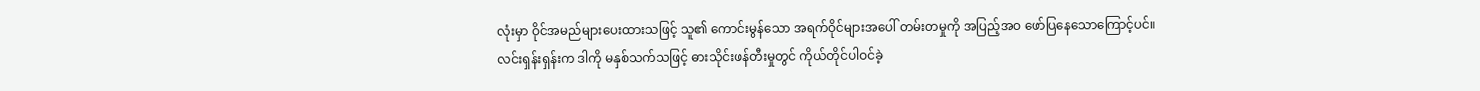လုံးမှာ ဝိုင်အမည်များပေးထားသဖြင့် သူ၏ ကောင်းမွန်သော အရက်ဝိုင်များအပေါ် တမ်းတမှုကို အပြည့်အဝ ဖော်ပြနေသောကြောင့်ပင်။
လင်းရှန်းရှန်းက ဒါကို မနှစ်သက်သဖြင့် ဓားသိုင်းဖန်တီးမှုတွင် ကိုယ်တိုင်ပါဝင်ခဲ့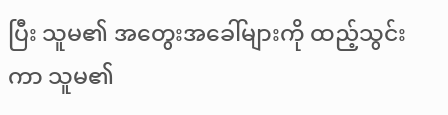ပြီး သူမ၏ အတွေးအခေါ်များကို ထည့်သွင်းကာ သူမ၏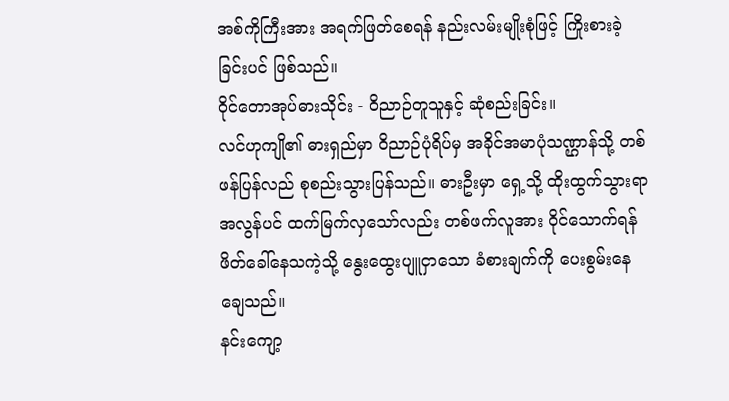အစ်ကိုကြီးအား အရက်ဖြတ်စေရန် နည်းလမ်းမျိုးစုံဖြင့် ကြိုးစားခဲ့ခြင်းပင် ဖြစ်သည်။
ဝိုင်တောအုပ်ဓားသိုင်း - ဝိညာဉ်တူသူနှင့် ဆုံစည်းခြင်း။
လင်ဟုကျို၏ ဓားရှည်မှာ ဝိညာဉ်ပုံရိပ်မှ အခိုင်အမာပုံသဏ္ဌာန်သို့ တစ်ဖန်ပြန်လည် စုစည်းသွားပြန်သည်။ ဓားဦးမှာ ရှေ့သို့ ထိုးထွက်သွားရာ အလွန်ပင် ထက်မြက်လှသော်လည်း တစ်ဖက်လူအား ဝိုင်သောက်ရန် ဖိတ်ခေါ်နေသကဲ့သို့ နွေးထွေးပျူငှာသော ခံစားချက်ကို ပေးစွမ်းနေချေသည်။
နင်းကျော့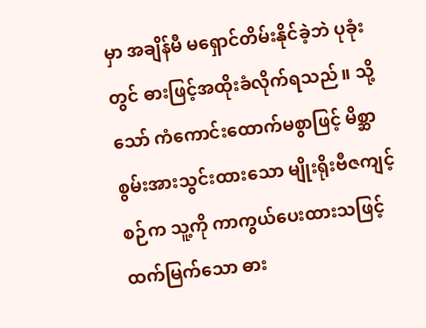မှာ အချိန်မီ မရှောင်တိမ်းနိုင်ခဲ့ဘဲ ပုခုံးတွင် ဓားဖြင့်အထိုးခံလိုက်ရသည်။ သို့သော် ကံကောင်းထောက်မစွာဖြင့် မိစ္ဆာစွမ်းအားသွင်းထားသော မျိုးရိုးဗီဇကျင့်စဉ်က သူ့ကို ကာကွယ်ပေးထားသဖြင့် ထက်မြက်သော ဓား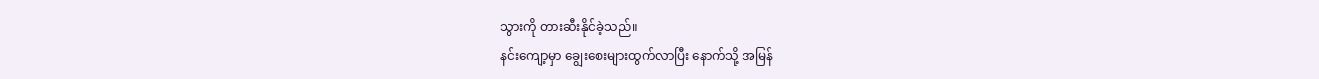သွားကို တားဆီးနိုင်ခဲ့သည်။
နင်းကျော့မှာ ချွေးစေးများထွက်လာပြီး နောက်သို့ အမြန်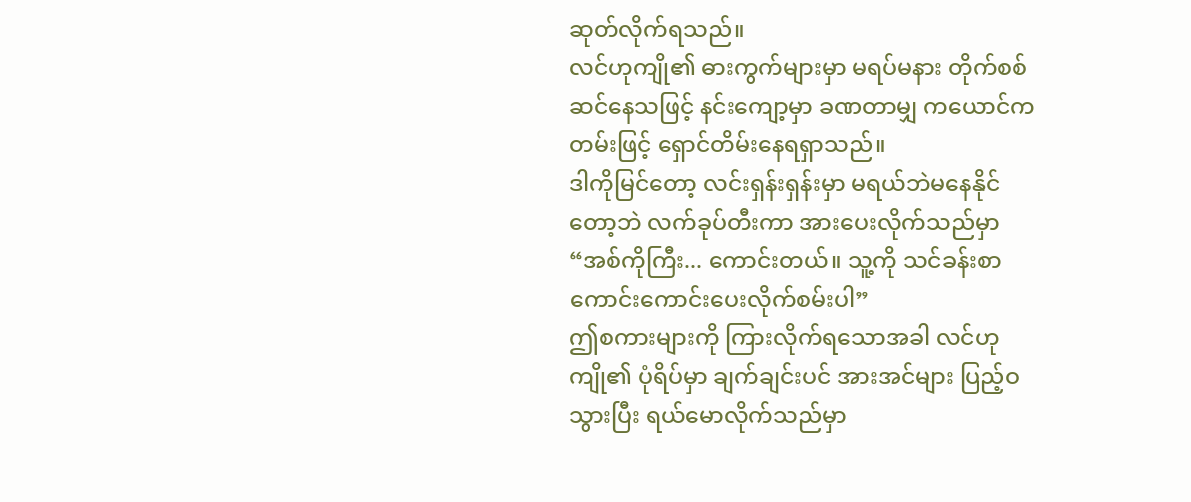ဆုတ်လိုက်ရသည်။
လင်ဟုကျို၏ ဓားကွက်များမှာ မရပ်မနား တိုက်စစ်ဆင်နေသဖြင့် နင်းကျော့မှာ ခဏတာမျှ ကယောင်ကတမ်းဖြင့် ရှောင်တိမ်းနေရရှာသည်။
ဒါကိုမြင်တော့ လင်းရှန်းရှန်းမှာ မရယ်ဘဲမနေနိုင်တော့ဘဲ လက်ခုပ်တီးကာ အားပေးလိုက်သည်မှာ
“အစ်ကိုကြီး... ကောင်းတယ်။ သူ့ကို သင်ခန်းစာကောင်းကောင်းပေးလိုက်စမ်းပါ”
ဤစကားများကို ကြားလိုက်ရသောအခါ လင်ဟုကျို၏ ပုံရိပ်မှာ ချက်ချင်းပင် အားအင်များ ပြည့်ဝသွားပြီး ရယ်မောလိုက်သည်မှာ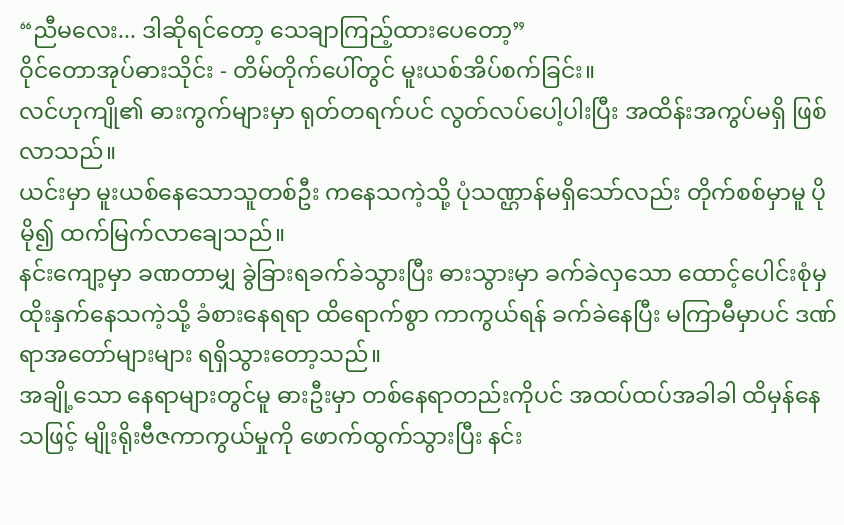“ညီမလေး... ဒါဆိုရင်တော့ သေချာကြည့်ထားပေတော့”
ဝိုင်တောအုပ်ဓားသိုင်း - တိမ်တိုက်ပေါ်တွင် မူးယစ်အိပ်စက်ခြင်း။
လင်ဟုကျို၏ ဓားကွက်များမှာ ရုတ်တရက်ပင် လွတ်လပ်ပေါ့ပါးပြီး အထိန်းအကွပ်မရှိ ဖြစ်လာသည်။
ယင်းမှာ မူးယစ်နေသောသူတစ်ဦး ကနေသကဲ့သို့ ပုံသဏ္ဌာန်မရှိသော်လည်း တိုက်စစ်မှာမူ ပိုမို၍ ထက်မြက်လာချေသည်။
နင်းကျော့မှာ ခဏတာမျှ ခွဲခြားရခက်ခဲသွားပြီး ဓားသွားမှာ ခက်ခဲလှသော ထောင့်ပေါင်းစုံမှ ထိုးနှက်နေသကဲ့သို့ ခံစားနေရရာ ထိရောက်စွာ ကာကွယ်ရန် ခက်ခဲနေပြီး မကြာမီမှာပင် ဒဏ်ရာအတော်များများ ရရှိသွားတော့သည်။
အချို့သော နေရာများတွင်မူ ဓားဦးမှာ တစ်နေရာတည်းကိုပင် အထပ်ထပ်အခါခါ ထိမှန်နေသဖြင့် မျိုးရိုးဗီဇကာကွယ်မှုကို ဖောက်ထွက်သွားပြီး နင်း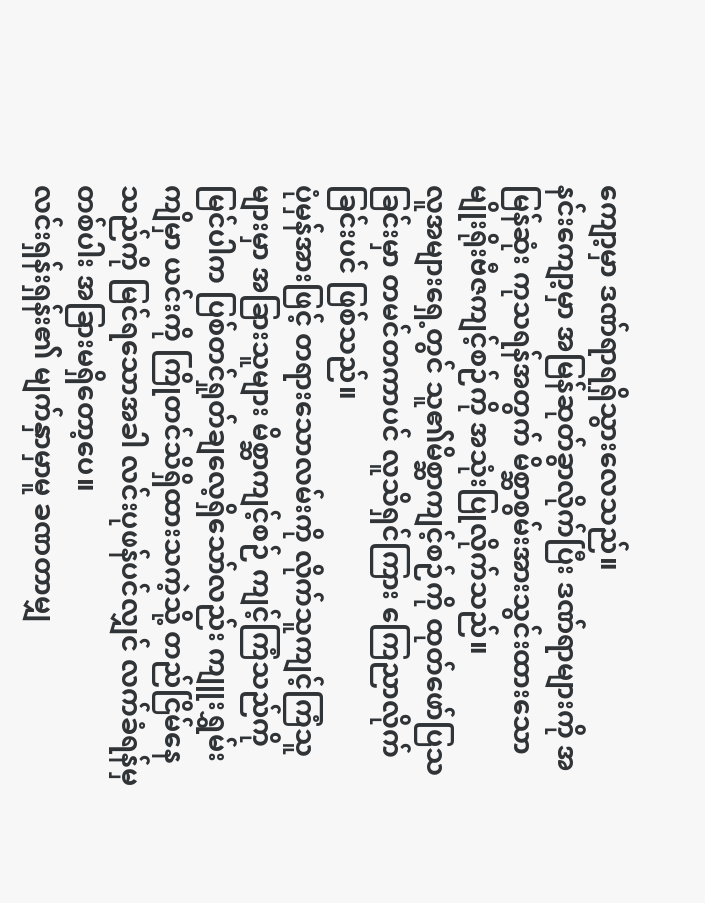ကျော့မှာ ဒဏ်ရာရရှိသွားလေသည်။
နင်းကျော့မှာ အမြန်ဆုတ်ခွာလိုက်ပြီး ဒဏ်ရာများကို အမြန်ဆုံး ကုသရန်အတွက် မိစ္ဆာစွမ်းအားသွင်းထားသော မျိုးရိုးဗီဇကျင့်စဉ်ကို အသုံးပြုလိုက်သည်။
လူအများရှေ့တွင် သူ၏မိစ္ဆာကျင့်စဉ်ကို ထုတ်ဖော်ပြသခြင်းမှာ တမင်တကာပင် လူသိရှင်ကြား ကြေညာလိုက်ခြင်းပင် ဖြစ်သည်။
ပုံမှန်အားဖြင့် တရားသောလမ်းကို လိုက်သူကျင့်ကြံသူများမှာ အခြားသူများ မိစ္ဆာကျင့်စဉ် ကျင့်ကြံသည်ကို မြင်ပါက ပြစ်တင်ရှုတ်ချလေ့ရှိသော်လည်း ကျူးရွှမ်းကျိမှာ ယင်းကို ကြိုတင်သိရှိထားသကဲ့သို့ တည်ငြိမ်နေသည်ကို မြင်ရသောအခါ လင်းပုဖန်ပင်လျှင် လက်ခံရန်မှတစ်ပါး အခြားမရှိတော့ပေ။
လင်းရှန်းရှန်း၏ မျက်နှာမှာမူ ခဏတာမျှ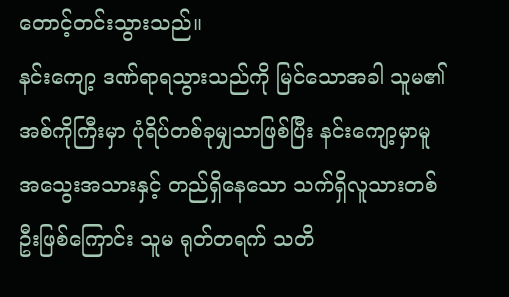တောင့်တင်းသွားသည်။
နင်းကျော့ ဒဏ်ရာရသွားသည်ကို မြင်သောအခါ သူမ၏အစ်ကိုကြီးမှာ ပုံရိပ်တစ်ခုမျှသာဖြစ်ပြီး နင်းကျော့မှာမူ အသွေးအသားနှင့် တည်ရှိနေသော သက်ရှိလူသားတစ်ဦးဖြစ်ကြောင်း သူမ ရုတ်တရက် သတိ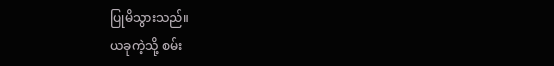ပြုမိသွားသည်။
ယခုကဲ့သို့ စမ်း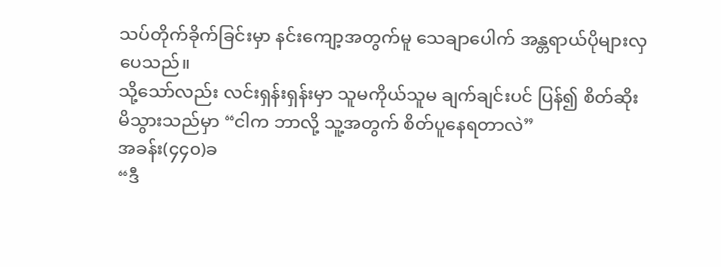သပ်တိုက်ခိုက်ခြင်းမှာ နင်းကျော့အတွက်မူ သေချာပေါက် အန္တရာယ်ပိုများလှပေသည်။
သို့သော်လည်း လင်းရှန်းရှန်းမှာ သူမကိုယ်သူမ ချက်ချင်းပင် ပြန်၍ စိတ်ဆိုးမိသွားသည်မှာ “ငါက ဘာလို့ သူ့အတွက် စိတ်ပူနေရတာလဲ”
အခန်း(၄၄၀)ခ
“ဒီ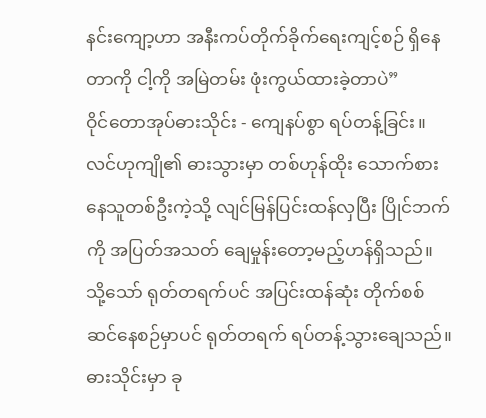နင်းကျော့ဟာ အနီးကပ်တိုက်ခိုက်ရေးကျင့်စဉ် ရှိနေတာကို ငါ့ကို အမြဲတမ်း ဖုံးကွယ်ထားခဲ့တာပဲ”
ဝိုင်တောအုပ်ဓားသိုင်း - ကျေနပ်စွာ ရပ်တန့်ခြင်း။
လင်ဟုကျို၏ ဓားသွားမှာ တစ်ဟုန်ထိုး သောက်စားနေသူတစ်ဦးကဲ့သို့ လျင်မြန်ပြင်းထန်လှပြီး ပြိုင်ဘက်ကို အပြတ်အသတ် ချေမှုန်းတော့မည့်ဟန်ရှိသည်။
သို့သော် ရုတ်တရက်ပင် အပြင်းထန်ဆုံး တိုက်စစ်ဆင်နေစဉ်မှာပင် ရုတ်တရက် ရပ်တန့်သွားချေသည်။ ဓားသိုင်းမှာ ခု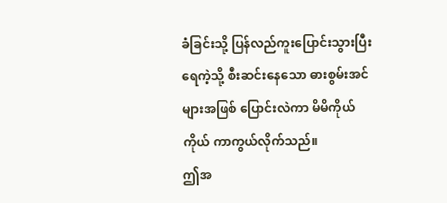ခံခြင်းသို့ ပြန်လည်ကူးပြောင်းသွားပြီး ရေကဲ့သို့ စီးဆင်းနေသော ဓားစွမ်းအင်များအဖြစ် ပြောင်းလဲကာ မိမိကိုယ်ကိုယ် ကာကွယ်လိုက်သည်။
ဤအ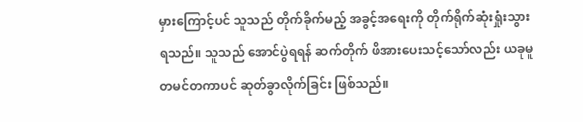မှားကြောင့်ပင် သူသည် တိုက်ခိုက်မည့် အခွင့်အရေးကို တိုက်ရိုက်ဆုံးရှုံးသွားရသည်။ သူသည် အောင်ပွဲရရန် ဆက်တိုက် ဖိအားပေးသင့်သော်လည်း ယခုမူ တမင်တကာပင် ဆုတ်ခွာလိုက်ခြင်း ဖြစ်သည်။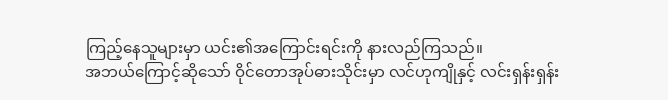ကြည့်နေသူများမှာ ယင်း၏အကြောင်းရင်းကို နားလည်ကြသည်။
အဘယ်ကြောင့်ဆိုသော် ဝိုင်တောအုပ်ဓားသိုင်းမှာ လင်ဟုကျိုနှင့် လင်းရှန်းရှန်း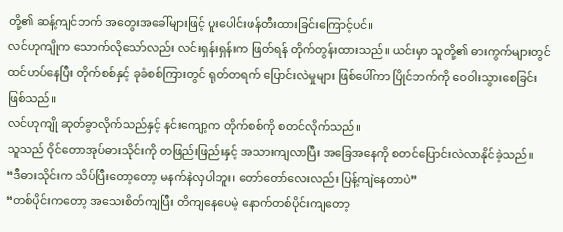တို့၏ ဆန့်ကျင်ဘက် အတွေးအခေါ်များဖြင့် ပူးပေါင်းဖန်တီးထားခြင်းကြောင့်ပင်။
လင်ဟုကျိုက သောက်လိုသော်လည်း လင်းရှန်းရှန်းက ဖြတ်ရန် တိုက်တွန်းထားသည်။ ယင်းမှာ သူတို့၏ ဓားကွက်များတွင် ထင်ဟပ်နေပြီး တိုက်စစ်နှင့် ခုခံစစ်ကြားတွင် ရုတ်တရက် ပြောင်းလဲမှုများ ဖြစ်ပေါ်ကာ ပြိုင်ဘက်ကို ဝေဝါးသွားစေခြင်း ဖြစ်သည်။
လင်ဟုကျို ဆုတ်ခွာလိုက်သည်နှင့် နင်းကျော့က တိုက်စစ်ကို စတင်လိုက်သည်။
သူသည် ဝိုင်တောအုပ်ဓားသိုင်းကို တဖြည်းဖြည်းနှင့် အသားကျလာပြီး အခြေအနေကို စတင်ပြောင်းလဲလာနိုင်ခဲ့သည်။
“ဒီဓားသိုင်းက သိပ်ပြီးတော့တော့ မနက်နဲလှပါဘူး၊ တော်တော်လေးလည်း ပြန့်ကျဲနေတာပဲ”
“တစ်ပိုင်းကတော့ အသေးစိတ်ကျပြီး တိကျနေပေမဲ့ နောက်တစ်ပိုင်းကျတော့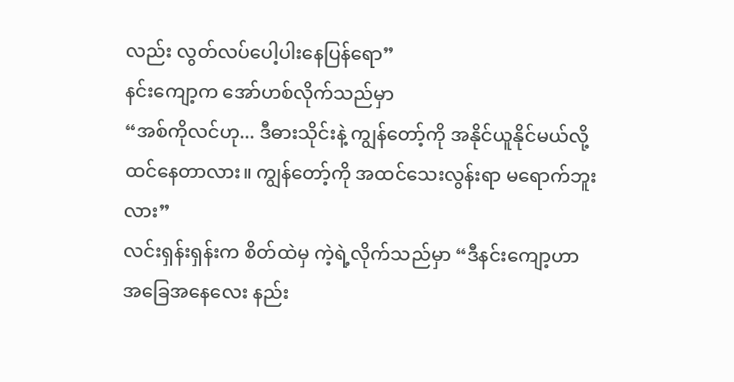လည်း လွတ်လပ်ပေါ့ပါးနေပြန်ရော”
နင်းကျော့က အော်ဟစ်လိုက်သည်မှာ
“အစ်ကိုလင်ဟု... ဒီဓားသိုင်းနဲ့ ကျွန်တော့်ကို အနိုင်ယူနိုင်မယ်လို့ ထင်နေတာလား။ ကျွန်တော့်ကို အထင်သေးလွန်းရာ မရောက်ဘူးလား”
လင်းရှန်းရှန်းက စိတ်ထဲမှ ကဲ့ရဲ့လိုက်သည်မှာ “ဒီနင်းကျော့ဟာ အခြေအနေလေး နည်း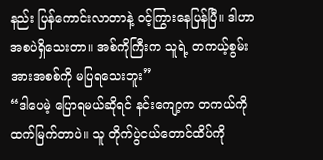နည်း ပြန်ကောင်းလာတာနဲ့ ဝင့်ကြွားနေပြန်ပြီ။ ဒါဟာ အစပဲရှိသေးတာ။ အစ်ကိုကြီးက သူရဲ့ တကယ့်စွမ်းအားအစစ်ကို မပြရသေးဘူး”
“ဒါပေမဲ့ ပြောရမယ်ဆိုရင် နင်းကျော့က တကယ်ကို ထက်မြက်တာပဲ။ သူ တိုက်ပွဲငယ်တောင်ထိပ်ကို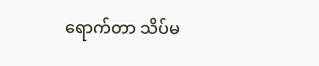ရောက်တာ သိပ်မ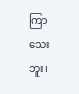ကြာသေးဘူး၊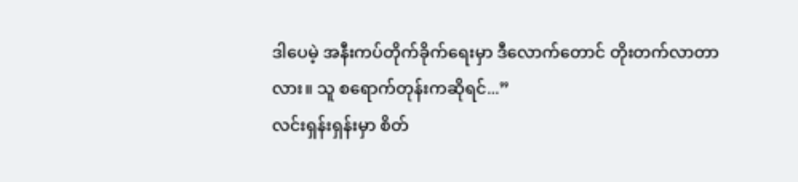ဒါပေမဲ့ အနီးကပ်တိုက်ခိုက်ရေးမှာ ဒီလောက်တောင် တိုးတက်လာတာလား။ သူ စရောက်တုန်းကဆိုရင်...”
လင်းရှန်းရှန်းမှာ စိတ်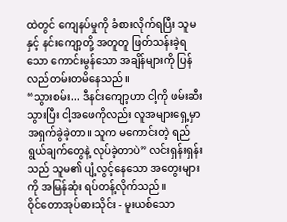ထဲတွင် ကျေနပ်မှုကို ခံစားလိုက်ရပြီး သူမနှင့် နင်းကျော့တို့ အတူတူ ဖြတ်သန်းခဲ့ရသော ကောင်းမွန်သော အချိန်များကို ပြန်လည်တမ်းတမိနေသည်။
“သွားစမ်း... ဒီနင်းကျော့ဟာ ငါ့ကို ဖမ်းဆီးသွားပြီး ငါ့အဖေကိုလည်း လူအများရှေ့မှာ အရှက်ခွဲခဲ့တာ။ သူက မကောင်းတဲ့ ရည်ရွယ်ချက်တွေနဲ့ လုပ်ခဲ့တာပဲ” လင်းရှန်းရှန်းသည် သူမ၏ ပျံ့လွင့်နေသော အတွေးများကို အမြန်ဆုံး ရပ်တန့်လိုက်သည်။
ဝိုင်တောအုပ်ဓားသိုင်း - မူးယစ်သော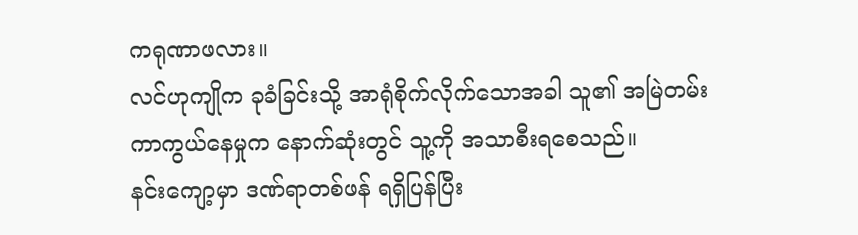ကရုဏာဖလား။
လင်ဟုကျိုက ခုခံခြင်းသို့ အာရုံစိုက်လိုက်သောအခါ သူ၏ အမြဲတမ်း ကာကွယ်နေမှုက နောက်ဆုံးတွင် သူ့ကို အသာစီးရစေသည်။
နင်းကျော့မှာ ဒဏ်ရာတစ်ဖန် ရရှိပြန်ပြီး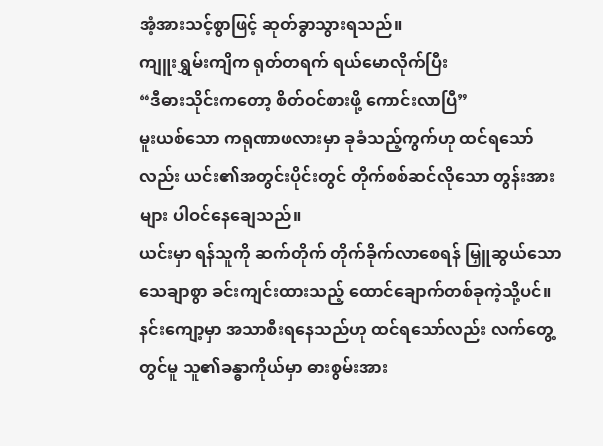အံ့အားသင့်စွာဖြင့် ဆုတ်ခွာသွားရသည်။
ကျူးရွှမ်းကျိက ရုတ်တရက် ရယ်မောလိုက်ပြီး
“ဒီဓားသိုင်းကတော့ စိတ်ဝင်စားဖို့ ကောင်းလာပြီ”
မူးယစ်သော ကရုဏာဖလားမှာ ခုခံသည့်ကွက်ဟု ထင်ရသော်လည်း ယင်း၏အတွင်းပိုင်းတွင် တိုက်စစ်ဆင်လိုသော တွန်းအားများ ပါဝင်နေချေသည်။
ယင်းမှာ ရန်သူကို ဆက်တိုက် တိုက်ခိုက်လာစေရန် မြှူဆွယ်သော သေချာစွာ ခင်းကျင်းထားသည့် ထောင်ချောက်တစ်ခုကဲ့သို့ပင်။
နင်းကျော့မှာ အသာစီးရနေသည်ဟု ထင်ရသော်လည်း လက်တွေ့တွင်မူ သူ၏ခန္ဓာကိုယ်မှာ ဓားစွမ်းအား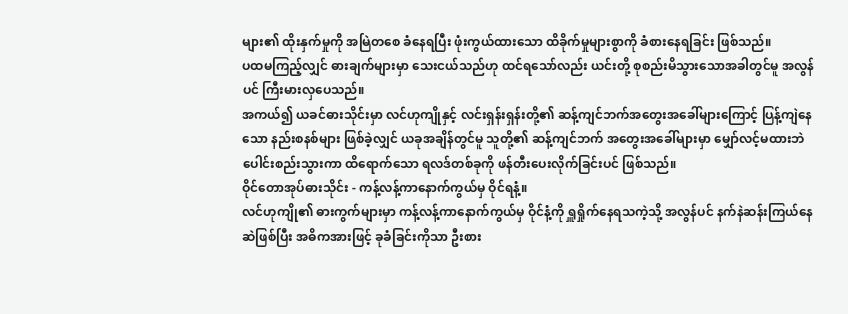များ၏ ထိုးနှက်မှုကို အမြဲတစေ ခံနေရပြီး ဖုံးကွယ်ထားသော ထိခိုက်မှုများစွာကို ခံစားနေရခြင်း ဖြစ်သည်။
ပထမကြည့်လျှင် ဓားချက်များမှာ သေးငယ်သည်ဟု ထင်ရသော်လည်း ယင်းတို့ စုစည်းမိသွားသောအခါတွင်မူ အလွန်ပင် ကြီးမားလှပေသည်။
အကယ်၍ ယခင်ဓားသိုင်းမှာ လင်ဟုကျိုနှင့် လင်းရှန်းရှန်းတို့၏ ဆန့်ကျင်ဘက်အတွေးအခေါ်များကြောင့် ပြန့်ကျဲနေသော နည်းစနစ်များ ဖြစ်ခဲ့လျှင် ယခုအချိန်တွင်မူ သူတို့၏ ဆန့်ကျင်ဘက် အတွေးအခေါ်များမှာ မျှော်လင့်မထားဘဲ ပေါင်းစည်းသွားကာ ထိရောက်သော ရလဒ်တစ်ခုကို ဖန်တီးပေးလိုက်ခြင်းပင် ဖြစ်သည်။
ဝိုင်တောအုပ်ဓားသိုင်း - ကန့်လန့်ကာနောက်ကွယ်မှ ဝိုင်ရနံ့။
လင်ဟုကျို၏ ဓားကွက်များမှာ ကန့်လန့်ကာနောက်ကွယ်မှ ဝိုင်နံ့ကို ရှူရှိုက်နေရသကဲ့သို့ အလွန်ပင် နက်နဲဆန်းကြယ်နေဆဲဖြစ်ပြီး အဓိကအားဖြင့် ခုခံခြင်းကိုသာ ဦးစား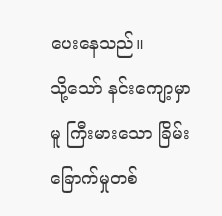ပေးနေသည်။
သို့သော် နင်းကျော့မှာမူ ကြီးမားသော ခြိမ်းခြောက်မှုတစ်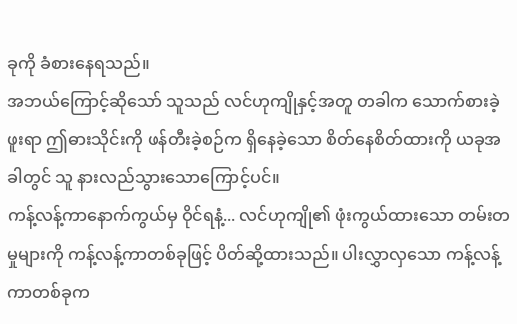ခုကို ခံစားနေရသည်။
အဘယ်ကြောင့်ဆိုသော် သူသည် လင်ဟုကျိုနှင့်အတူ တခါက သောက်စားခဲ့ဖူးရာ ဤဓားသိုင်းကို ဖန်တီးခဲ့စဉ်က ရှိနေခဲ့သော စိတ်နေစိတ်ထားကို ယခုအခါတွင် သူ နားလည်သွားသောကြောင့်ပင်။
ကန့်လန့်ကာနောက်ကွယ်မှ ဝိုင်ရနံ့... လင်ဟုကျို၏ ဖုံးကွယ်ထားသော တမ်းတမှုများကို ကန့်လန့်ကာတစ်ခုဖြင့် ပိတ်ဆို့ထားသည်။ ပါးလွှာလှသော ကန့်လန့်ကာတစ်ခုက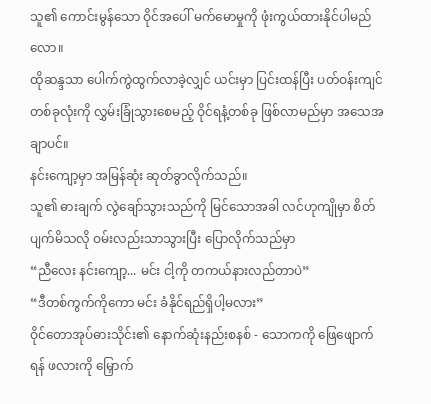သူ၏ ကောင်းမွန်သော ဝိုင်အပေါ် မက်မောမှုကို ဖုံးကွယ်ထားနိုင်ပါမည်လော။
ထိုဆန္ဒသာ ပေါက်ကွဲထွက်လာခဲ့လျှင် ယင်းမှာ ပြင်းထန်ပြီး ပတ်ဝန်းကျင်တစ်ခုလုံးကို လွှမ်းခြုံသွားစေမည့် ဝိုင်ရနံ့တစ်ခု ဖြစ်လာမည်မှာ အသေအချာပင်။
နင်းကျော့မှာ အမြန်ဆုံး ဆုတ်ခွာလိုက်သည်။
သူ၏ ဓားချက် လွဲချော်သွားသည်ကို မြင်သောအခါ လင်ဟုကျိုမှာ စိတ်ပျက်မိသလို ဝမ်းလည်းသာသွားပြီး ပြောလိုက်သည်မှာ
“ညီလေး နင်းကျော့... မင်း ငါ့ကို တကယ်နားလည်တာပဲ”
“ဒီတစ်ကွက်ကိုကော မင်း ခံနိုင်ရည်ရှိပါ့မလား”
ဝိုင်တောအုပ်ဓားသိုင်း၏ နောက်ဆုံးနည်းစနစ် - သောကကို ဖြေဖျောက်ရန် ဖလားကို မြှောက်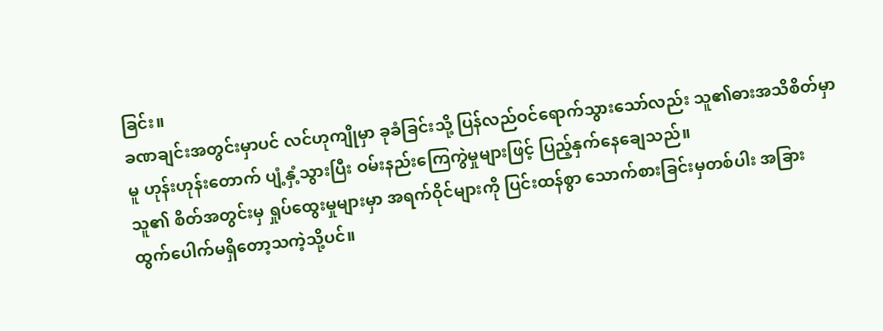ခြင်း။
ခဏချင်းအတွင်းမှာပင် လင်ဟုကျိုမှာ ခုခံခြင်းသို့ ပြန်လည်ဝင်ရောက်သွားသော်လည်း သူ၏ဓားအသိစိတ်မှာမူ ဟုန်းဟုန်းတောက် ပျံ့နှံ့သွားပြီး ဝမ်းနည်းကြေကွဲမှုများဖြင့် ပြည့်နှက်နေချေသည်။
သူ၏ စိတ်အတွင်းမှ ရှုပ်ထွေးမှုများမှာ အရက်ဝိုင်များကို ပြင်းထန်စွာ သောက်စားခြင်းမှတစ်ပါး အခြား ထွက်ပေါက်မရှိတော့သကဲ့သို့ပင်။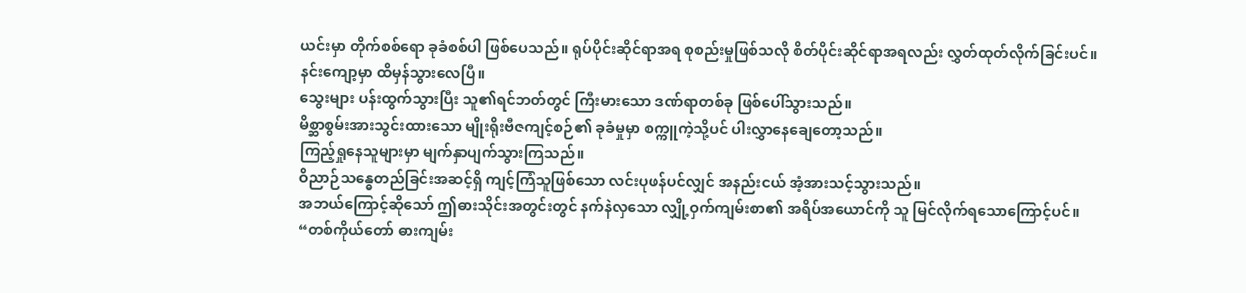ယင်းမှာ တိုက်စစ်ရော ခုခံစစ်ပါ ဖြစ်ပေသည်။ ရုပ်ပိုင်းဆိုင်ရာအရ စုစည်းမှုဖြစ်သလို စိတ်ပိုင်းဆိုင်ရာအရလည်း လွှတ်ထုတ်လိုက်ခြင်းပင်။
နင်းကျော့မှာ ထိမှန်သွားလေပြီ။
သွေးများ ပန်းထွက်သွားပြီး သူ၏ရင်ဘတ်တွင် ကြီးမားသော ဒဏ်ရာတစ်ခု ဖြစ်ပေါ်သွားသည်။
မိစ္ဆာစွမ်းအားသွင်းထားသော မျိုးရိုးဗီဇကျင့်စဉ်၏ ခုခံမှုမှာ စက္ကူကဲ့သို့ပင် ပါးလွှာနေချေတော့သည်။
ကြည့်ရှုနေသူများမှာ မျက်နှာပျက်သွားကြသည်။
ဝိညာဉ်သန္ဓေတည်ခြင်းအဆင့်ရှိ ကျင့်ကြံသူဖြစ်သော လင်းပုဖန်ပင်လျှင် အနည်းငယ် အံ့အားသင့်သွားသည်။
အဘယ်ကြောင့်ဆိုသော် ဤဓားသိုင်းအတွင်းတွင် နက်နဲလှသော လျှို့ဝှက်ကျမ်းစာ၏ အရိပ်အယောင်ကို သူ မြင်လိုက်ရသောကြောင့်ပင်။
“တစ်ကိုယ်တော် ဓားကျမ်း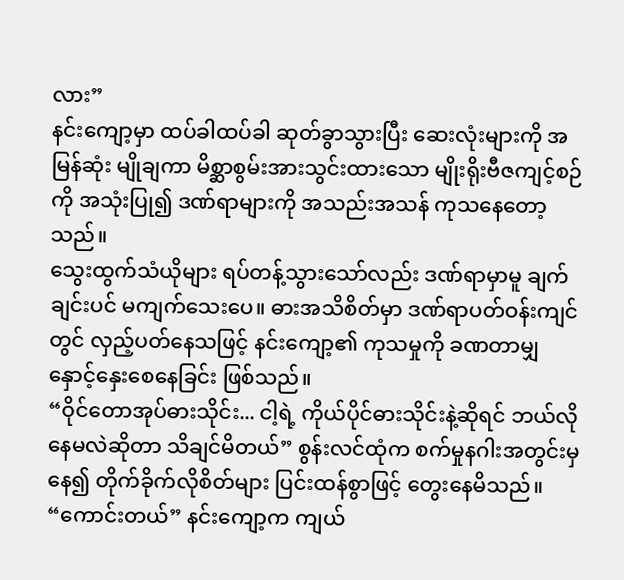လား”
နင်းကျော့မှာ ထပ်ခါထပ်ခါ ဆုတ်ခွာသွားပြီး ဆေးလုံးများကို အမြန်ဆုံး မျိုချကာ မိစ္ဆာစွမ်းအားသွင်းထားသော မျိုးရိုးဗီဇကျင့်စဉ်ကို အသုံးပြု၍ ဒဏ်ရာများကို အသည်းအသန် ကုသနေတော့သည်။
သွေးထွက်သံယိုများ ရပ်တန့်သွားသော်လည်း ဒဏ်ရာမှာမူ ချက်ချင်းပင် မကျက်သေးပေ။ ဓားအသိစိတ်မှာ ဒဏ်ရာပတ်ဝန်းကျင်တွင် လှည့်ပတ်နေသဖြင့် နင်းကျော့၏ ကုသမှုကို ခဏတာမျှ နှောင့်နှေးစေနေခြင်း ဖြစ်သည်။
“ဝိုင်တောအုပ်ဓားသိုင်း... ငါ့ရဲ့ ကိုယ်ပိုင်ဓားသိုင်းနဲ့ဆိုရင် ဘယ်လိုနေမလဲဆိုတာ သိချင်မိတယ်” စွန်းလင်ထုံက စက်မှုနဂါးအတွင်းမှနေ၍ တိုက်ခိုက်လိုစိတ်များ ပြင်းထန်စွာဖြင့် တွေးနေမိသည်။
“ကောင်းတယ်” နင်းကျော့က ကျယ်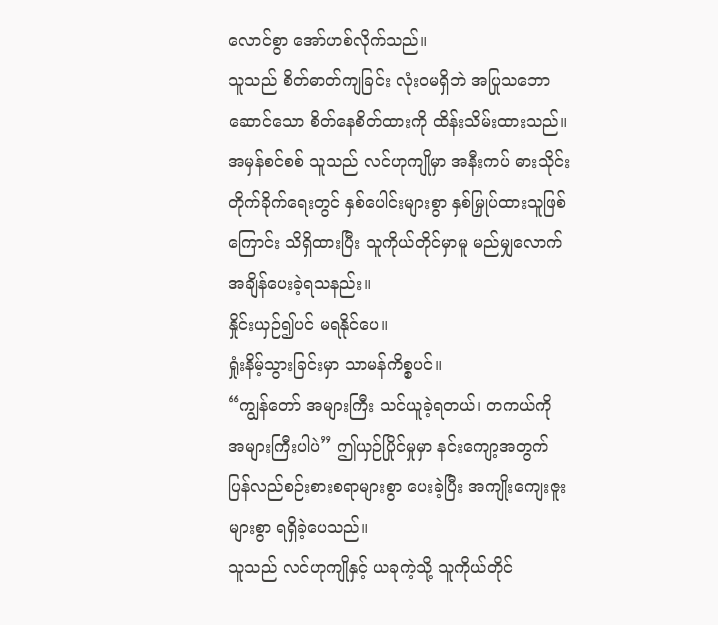လောင်စွာ အော်ဟစ်လိုက်သည်။
သူသည် စိတ်ဓာတ်ကျခြင်း လုံးဝမရှိဘဲ အပြုသဘောဆောင်သော စိတ်နေစိတ်ထားကို ထိန်းသိမ်းထားသည်။
အမှန်စင်စစ် သူသည် လင်ဟုကျိုမှာ အနီးကပ် ဓားသိုင်းတိုက်ခိုက်ရေးတွင် နှစ်ပေါင်းများစွာ နှစ်မြှုပ်ထားသူဖြစ်ကြောင်း သိရှိထားပြီး သူကိုယ်တိုင်မှာမူ မည်မျှလောက် အချိန်ပေးခဲ့ရသနည်း။
နှိုင်းယှဉ်၍ပင် မရနိုင်ပေ။
ရှုံးနိမ့်သွားခြင်းမှာ သာမန်ကိစ္စပင်။
“ကျွန်တော် အများကြီး သင်ယူခဲ့ရတယ်၊ တကယ်ကို အများကြီးပါပဲ” ဤယှဉ်ပြိုင်မှုမှာ နင်းကျော့အတွက် ပြန်လည်စဉ်းစားစရာများစွာ ပေးခဲ့ပြီး အကျိုးကျေးဇူးများစွာ ရရှိခဲ့ပေသည်။
သူသည် လင်ဟုကျိုနှင့် ယခုကဲ့သို့ သူကိုယ်တိုင်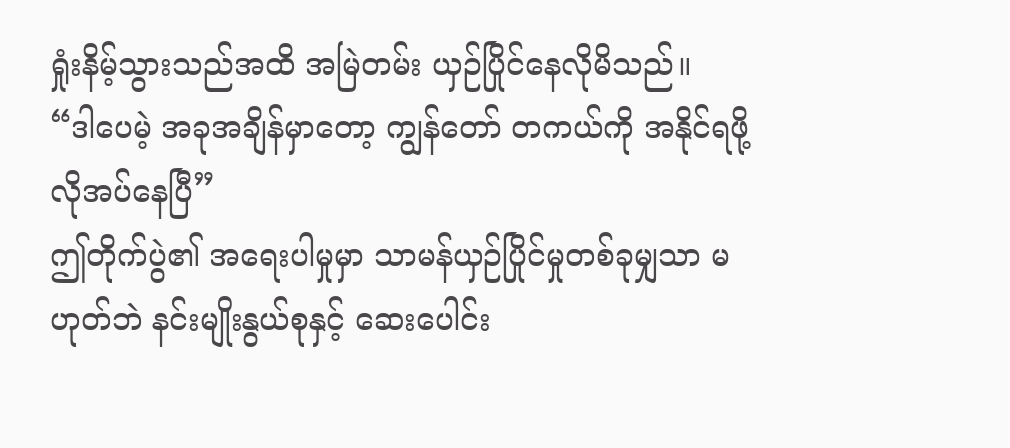ရှုံးနိမ့်သွားသည်အထိ အမြဲတမ်း ယှဉ်ပြိုင်နေလိုမိသည်။
“ဒါပေမဲ့ အခုအချိန်မှာတော့ ကျွန်တော် တကယ်ကို အနိုင်ရဖို့ လိုအပ်နေပြီ”
ဤတိုက်ပွဲ၏ အရေးပါမှုမှာ သာမန်ယှဉ်ပြိုင်မှုတစ်ခုမျှသာ မဟုတ်ဘဲ နင်းမျိုးနွယ်စုနှင့် ဆေးပေါင်း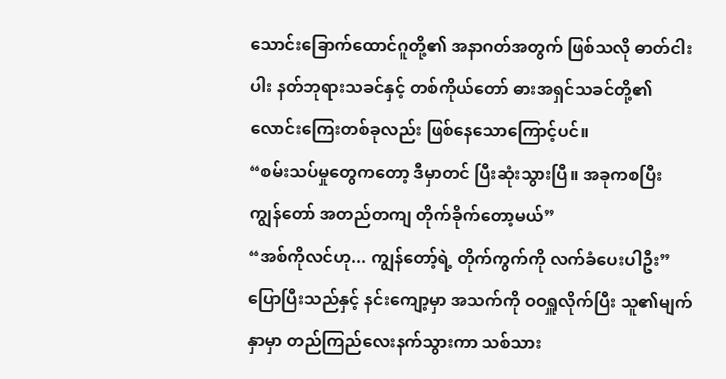သောင်းခြောက်ထောင်ဂူတို့၏ အနာဂတ်အတွက် ဖြစ်သလို ဓာတ်ငါးပါး နတ်ဘုရားသခင်နှင့် တစ်ကိုယ်တော် ဓားအရှင်သခင်တို့၏ လောင်းကြေးတစ်ခုလည်း ဖြစ်နေသောကြောင့်ပင်။
“စမ်းသပ်မှုတွေကတော့ ဒီမှာတင် ပြီးဆုံးသွားပြီ။ အခုကစပြီး ကျွန်တော် အတည်တကျ တိုက်ခိုက်တော့မယ်”
“အစ်ကိုလင်ဟု... ကျွန်တော့်ရဲ့ တိုက်ကွက်ကို လက်ခံပေးပါဦး”
ပြောပြီးသည်နှင့် နင်းကျော့မှာ အသက်ကို ဝဝရှူလိုက်ပြီး သူ၏မျက်နှာမှာ တည်ကြည်လေးနက်သွားကာ သစ်သား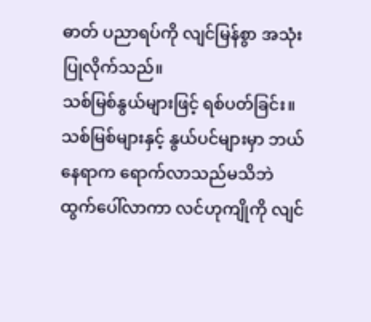ဓာတ် ပညာရပ်ကို လျင်မြန်စွာ အသုံးပြုလိုက်သည်။
သစ်မြစ်နွယ်များဖြင့် ရစ်ပတ်ခြင်း။
သစ်မြစ်များနှင့် နွယ်ပင်များမှာ ဘယ်နေရာက ရောက်လာသည်မသိဘဲ ထွက်ပေါ်လာကာ လင်ဟုကျိုကို လျင်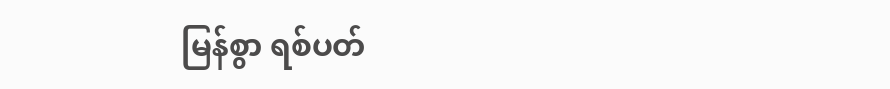မြန်စွာ ရစ်ပတ်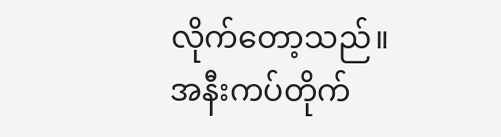လိုက်တော့သည်။
အနီးကပ်တိုက်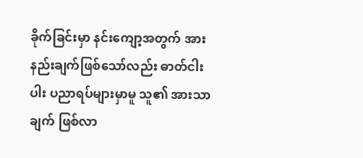ခိုက်ခြင်းမှာ နင်းကျော့အတွက် အားနည်းချက်ဖြစ်သော်လည်း ဓာတ်ငါးပါး ပညာရပ်များမှာမူ သူ၏ အားသာချက် ဖြစ်လာ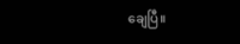ချေပြီ။